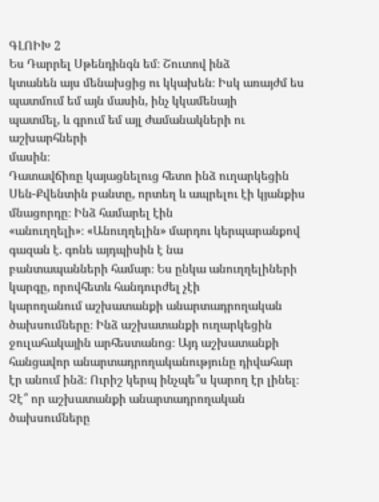ԳԼՈԻԽ 2
Ես Դարրել Սթենդինգն եմ։ Շուտով ինձ
կտանեն այս մենախցից ու կկախեն։ Իսկ առայժմ ես պատմում եմ այն մասին, ինչ կկամենայի
պատմել, և գրում եմ այլ ժամանակների ու աշխարհների
մասին։
Դատավճիռը կայացնելուց հետո ինձ ուղարկեցին
Սեն-Քվենտին բանտը, որտեղ և ապրելու էի կյանքիս մնացորդը։ Ինձ համարել էին
«անուղղելի»։ «Անուղղելին» մարդու կերպարանքով գազան է. գոնե այդպիսին է նա
բանտապանների համար։ Ես ընկա անուղղելիների կարգը, որովհետև հանդուրժել չէի
կարողանում աշխատանքի անարտադրողական ծախսումները։ Ինձ աշխատանքի ուղարկեցին
ջուլահակային արհեստանոց։ Այդ աշխատանքի հանցավոր անարտադրողականությունը դիվահար
էր անում ինձ։ Ուրիշ կերպ ինչպե՞ս կարող էր լինել։ Չէ՞ որ աշխատանքի անարտադրողական
ծախսումները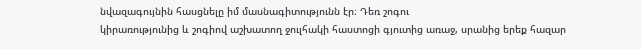նվազագույնին հասցնելը իմ մասնագիտությունն էր։ Դեռ շոգու
կիրառությունից և շոգիով աշխատող ջուլհակի հաստոցի գյուտից առաջ, սրանից երեք հազար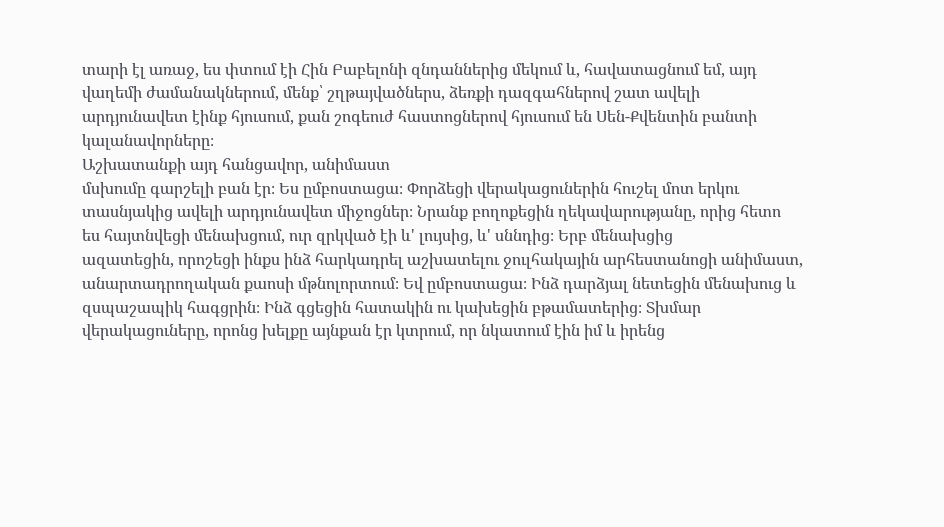տարի էլ առաջ, ես փտում էի Հին Բաբելոնի զնդաններից մեկում և, հավատացնում եմ, այդ
վաղեմի ժամանակներում, մենք՝ շղթայվածներս, ձեռքի դազգահներով շատ ավելի
արդյունավետ էինք հյուսում, քան շոգեուժ հաստոցներով հյուսում են Սեն-Քվենտին բանտի
կալանավորները։
Աշխատանքի այդ հանցավոր, անիմաստ
մսխումը գարշելի բան էր։ Ես ըմբոստացա։ Փորձեցի վերակացուներին հուշել մոտ երկու
տասնյակից ավելի արդյունավետ միջոցներ։ Նրանք բողոքեցին ղեկավարությանը, որից հետո
ես հայտնվեցի մենախցում, ուր զրկված էի և' լույսից, և' սննդից։ Երբ մենախցից
ազատեցին, որոշեցի ինքս ինձ հարկադրել աշխատելու ջուլհակային արհեստանոցի անիմաստ,
անարտադրողական քաոսի մթնոլորտում։ Եվ ըմբոստացա։ Ինձ դարձյալ նետեցին մենախուց և
զսպաշապիկ հագցրին։ Ինձ գցեցին հատակին ու կախեցին բթամատերից։ Տխմար
վերակացուները, որոնց խելքը այնքան էր կտրում, որ նկատում էին իմ և իրենց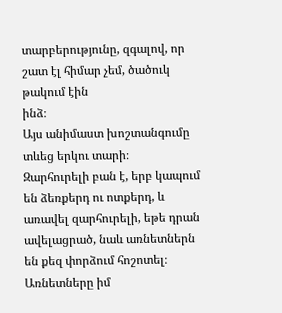տարբերությունը, զգալով, որ շատ էլ հիմար չեմ, ծածուկ թակում էին
ինձ։
Այս անիմաստ խոշտանգումը տևեց երկու տարի։
Զարհուրելի բան է, երբ կապում են ձեռքերդ ու ոտքերդ, և առավել զարհուրելի, եթե դրան
ավելացրած, նաև առնետներն են քեզ փորձում հոշոտել։ Առնետները իմ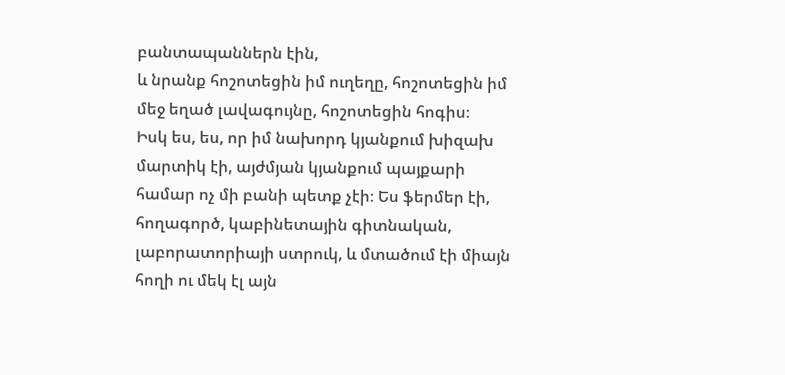բանտապաններն էին,
և նրանք հոշոտեցին իմ ուղեղը, հոշոտեցին իմ մեջ եղած լավագույնը, հոշոտեցին հոգիս։
Իսկ ես, ես, որ իմ նախորդ կյանքում խիզախ մարտիկ էի, այժմյան կյանքում պայքարի
համար ոչ մի բանի պետք չէի։ Ես ֆերմեր էի, հողագործ, կաբինետային գիտնական,
լաբորատորիայի ստրուկ, և մտածում էի միայն հողի ու մեկ էլ այն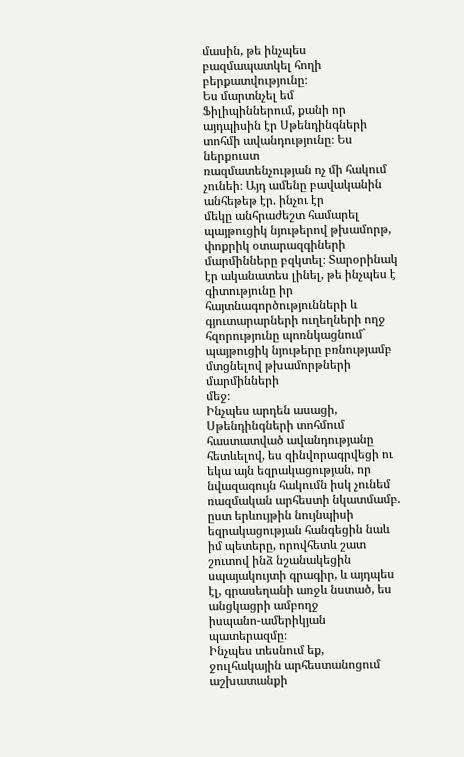մասին, թե ինչպես
բազմապատկել հողի բերքատվությունը։
Ես մարտնչել եմ
Ֆիլիպիններում, քանի որ այդպիսին էր Սթենդինգների տոհմի ավանդությունը։ Ես ներքուստ
ռազմատենչության ոչ մի հակում չունեի։ Այդ ամենը բավականին անհեթեթ էր. ինչու էր
մեկը անհրաժեշտ համարել պայթուցիկ նյութերով թխամորթ, փոքրիկ օտարազգիների
մարմինները բզկտել։ Տարօրինակ էր ականատես լինել, թե ինչպես է գիտությունը իր
հայտնագործությունների և գյուտարարների ուղեղների ողջ հզորությունը պոռնկացնում`
պայթուցիկ նյութերը բռնությամբ մտցնելով թխամորթների մարմինների
մեջ։
Ինչպես արդեն ասացի, Սթենդինգների տոհմում
հաստատված ավանդությանը հետևելով, ես զինվորագրվեցի ու եկա այն եզրակացության, որ
նվազագույն հակումն իսկ չունեմ ռազմական արհեստի նկատմամբ. ըստ երևույթին նույնպիսի
եզրակացության հանգեցին նաև իմ պետերը, որովհետև շատ շուտով ինձ նշանակեցին
սպայակույտի գրագիր, և այդպես էլ, գրասեղանի առջև նստած, ես անցկացրի ամբողջ
իսպանո-ամերիկյան պատերազմը։
Ինչպես տեսնում եք,
ջուլհակային արհեստանոցում աշխատանքի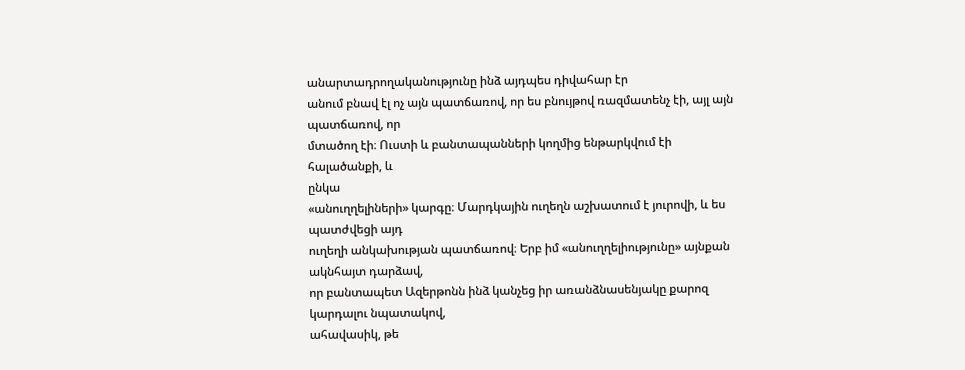անարտադրողականությունը ինձ այդպես դիվահար էր
անում բնավ էլ ոչ այն պատճառով, որ ես բնույթով ռազմատենչ էի, այլ այն պատճառով, որ
մտածող էի։ Ուստի և բանտապանների կողմից ենթարկվում էի հալածանքի, և
ընկա
«անուղղելիների» կարգը։ Մարդկային ուղեղն աշխատում է յուրովի, և ես պատժվեցի այդ
ուղեղի անկախության պատճառով։ Երբ իմ «անուղղելիությունը» այնքան ակնհայտ դարձավ,
որ բանտապետ Ազերթոնն ինձ կանչեց իր առանձնասենյակը քարոզ կարդալու նպատակով,
ահավասիկ, թե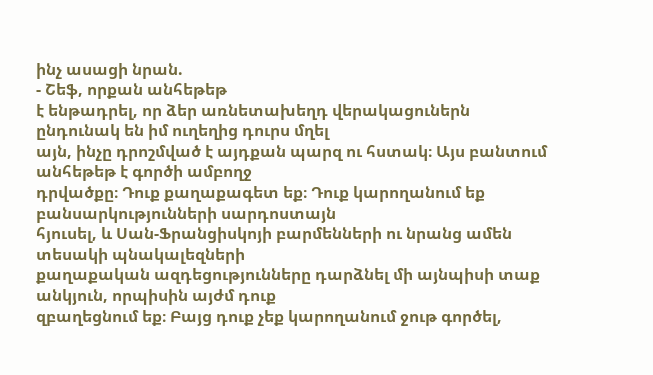ինչ ասացի նրան.
- Շեֆ, որքան անհեթեթ
է ենթադրել, որ ձեր առնետախեղդ վերակացուներն ընդունակ են իմ ուղեղից դուրս մղել
այն, ինչը դրոշմված է այդքան պարզ ու հստակ։ Այս բանտում անհեթեթ է գործի ամբողջ
դրվածքը։ Դուք քաղաքագետ եք։ Դուք կարողանում եք բանսարկությունների սարդոստայն
հյուսել, և Սան-Ֆրանցիսկոյի բարմենների ու նրանց ամեն տեսակի պնակալեզների
քաղաքական ազդեցությունները դարձնել մի այնպիսի տաք անկյուն, որպիսին այժմ դուք
զբաղեցնում եք։ Բայց դուք չեք կարողանում ջութ գործել,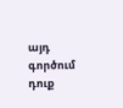այդ գործում դուք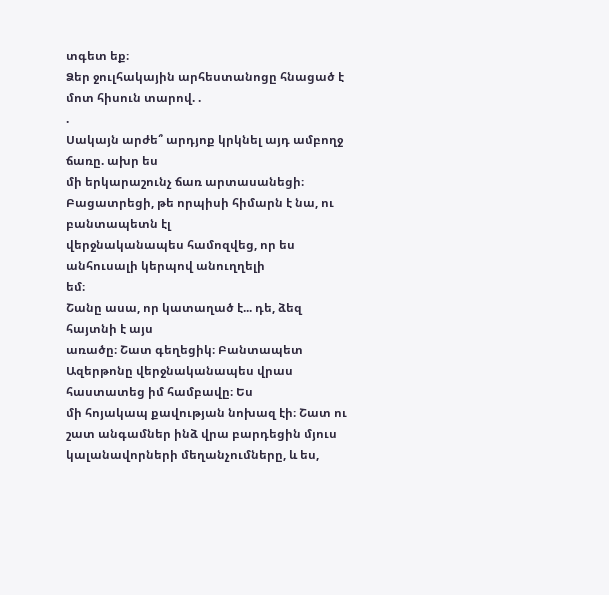տգետ եք։
Ձեր ջուլհակային արհեստանոցը հնացած է մոտ հիսուն տարով. .
.
Սակայն արժե՞ արդյոք կրկնել այդ ամբողջ ճառը. ախր ես
մի երկարաշունչ ճառ արտասանեցի։ Բացատրեցի, թե որպիսի հիմարն է նա, ու բանտապետն էլ
վերջնականապես համոզվեց, որ ես անհուսալի կերպով անուղղելի
եմ։
Շանը ասա, որ կատաղած է... դե, ձեզ հայտնի է այս
առածը։ Շատ գեղեցիկ։ Բանտապետ Ազերթոնը վերջնականապես վրաս հաստատեց իմ համբավը։ Ես
մի հոյակապ քավության նոխազ էի։ Շատ ու շատ անգամներ ինձ վրա բարդեցին մյուս
կալանավորների մեղանչումները, և ես,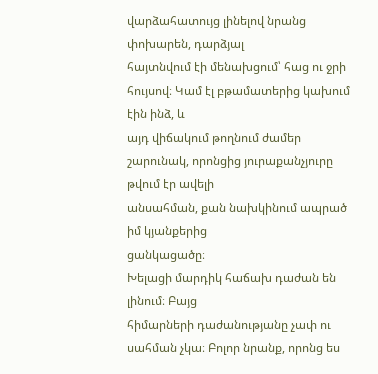վարձահատույց լինելով նրանց փոխարեն, դարձյալ
հայտնվում էի մենախցում՝ հաց ու ջրի հույսով։ Կամ էլ բթամատերից կախում էին ինձ, և
այդ վիճակում թողնում ժամեր շարունակ, որոնցից յուրաքանչյուրը թվում էր ավելի
անսահման, քան նախկինում ապրած իմ կյանքերից
ցանկացածը։
Խելացի մարդիկ հաճախ դաժան են լինում։ Բայց
հիմարների դաժանությանը չափ ու սահման չկա։ Բոլոր նրանք, որոնց ես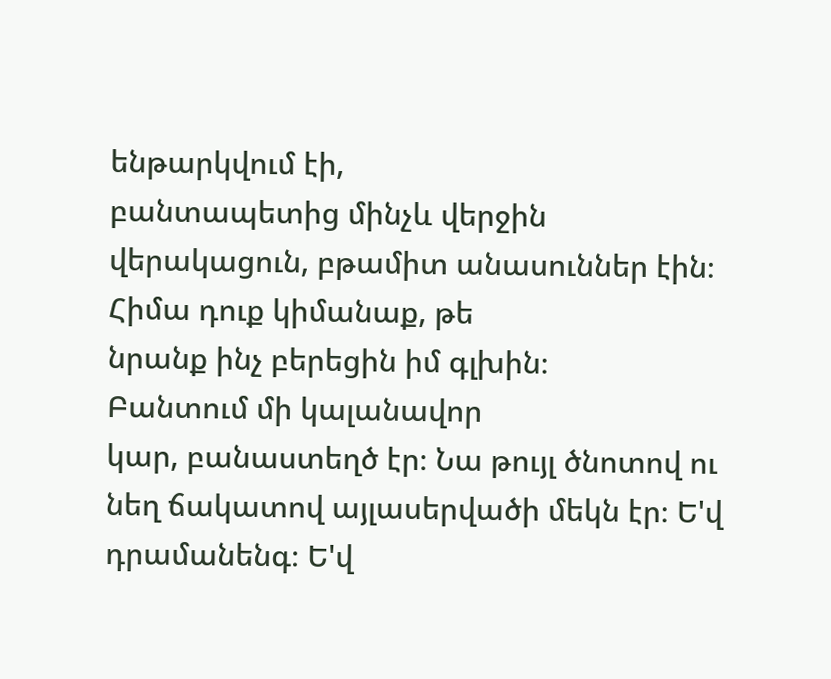ենթարկվում էի,
բանտապետից մինչև վերջին վերակացուն, բթամիտ անասուններ էին։ Հիմա դուք կիմանաք, թե
նրանք ինչ բերեցին իմ գլխին։
Բանտում մի կալանավոր
կար, բանաստեղծ էր։ Նա թույլ ծնոտով ու նեղ ճակատով այլասերվածի մեկն էր։ Ե'վ
դրամանենգ։ Ե'վ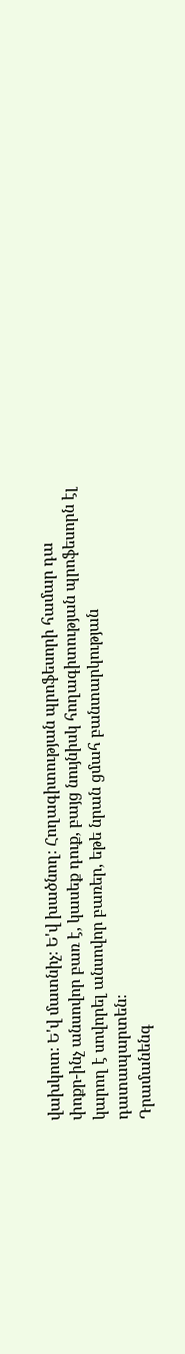վախկոտ։ Ե'վ մատնիչ։ Ե'վ խածնող։ Հողագիտության պրոֆեսորի համար դա
փոքր-ինչ անսովոր բառ է, կասեք դուք, բայց նույնիսկ հողագիտության պրոֆեսորն էլ
կարող է սովորել անսովոր բառեր, եթե նրան ցմահ բանտարկության
դատապարտեն։
Դրամանենգ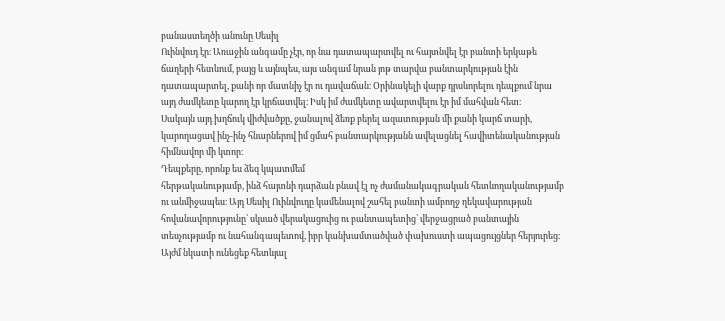բանաստեղծի անունը Սեսիլ
Ուինվուդ էր։ Առաջին անգամը չէր, որ նա դատապարտվել ու հայտնվել էր բանտի երկաթե
ճաղերի հետևում, բայց և այնպես, այս անգամ նրան յոթ տարվա բանտարկության էին
դատապարտել, քանի որ մատնիչ էր ու դավաճան։ Օրինակելի վարք դրսևորելու դեպքում նրա
այդ ժամկետը կարող էր կրճատվել։ Իսկ իմ ժամկետը ավարտվելու էր իմ մահվան հետ։
Սակայն այդ խղճուկ վիժվածքը, ջանալով ձեռք բերել ազատության մի քանի կարճ տարի,
կարողացավ ինչ-ինչ հնարներով իմ ցմահ բանտարկությանն ավելացնել հավիտենականության
հիմնավոր մի կտոր։
Դեպքերը, որոնք ես ձեզ կպատմեմ
հերթականությամբ, ինձ հայտնի դարձան բնավ էլ ոչ ժամանակագրական հետևողականությամբ
ու անմիջապես։ Այդ Սեսիլ Ուինվուդը կամենալով շահել բանտի ամբողջ ղեկավարության
հովանավորությունը՝ սկսած վերակացուից ու բանտապետից՝ վերջացրած բանտային
տեսչությամբ ու նահանգապետով, իբր կանխամտածված փախուստի ապացույցներ հերյուրեց։
Այժմ նկատի ունեցեք հետևյալ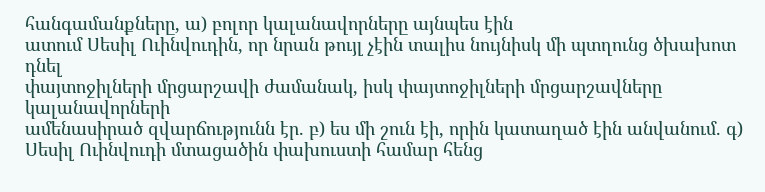հանգամանքները, ա) բոլոր կալանավորները այնպես էին
ատում Սեսիլ Ուինվուդին, որ նրան թույլ չէին տալիս նույնիսկ մի պտղունց ծխախոտ դնել
փայտոջիլների մրցարշավի ժամանակ, իսկ փայտոջիլների մրցարշավները կալանավորների
ամենասիրած զվարճությունն էր. բ) ես մի շուն էի, որին կատաղած էին անվանում. գ)
Սեսիլ Ուինվուդի մտացածին փախուստի համար հենց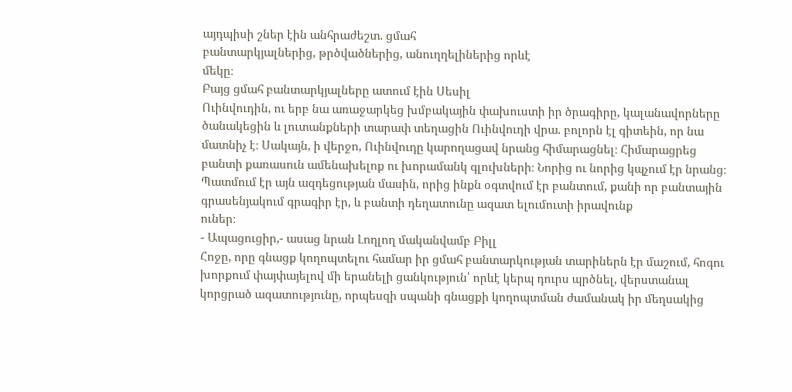այդպիսի շներ էին անհրաժեշտ. ցմահ
բանտարկյալներից, թրծվածներից, անուղղելիներից որևէ
մեկը։
Բայց ցմահ բանտարկյալները ատում էին Սեսիլ
Ուինվուդին, ու երբ նա առաջարկեց խմբակային փախուստի իր ծրագիրը, կալանավորները
ծանակեցին և լուտանքների տարափ տեղացին Ուինվուդի վրա. բոլորն էլ գիտեին, որ նա
մատնիչ է։ Սակայն, ի վերջո, Ուինվուդը կարողացավ նրանց հիմարացնել։ Հիմարացրեց
բանտի քառասուն ամենախելոք ու խորամանկ գլուխների։ Նորից ու նորից կպչում էր նրանց։
Պատմում էր այն ազդեցության մասին, որից ինքն օգտվում էր բանտում, քանի որ բանտային
գրասենյակում գրագիր էր, և բանտի դեղատունը ազատ ելումուտի իրավունք
ուներ։
- Ապացուցիր,- ասաց նրան Լողլող մականվամբ Բիլլ
Հոջը, որը գնացք կողոպտելու համար իր ցմահ բանտարկության տարիներն էր մաշում, հոգու
խորքում փայփայելով մի երանելի ցանկություն՝ որևէ կերպ դուրս պրծնել, վերստանալ
կորցրած ազատությունը, որպեսզի սպանի գնացքի կողոպտման ժամանակ իր մեղսակից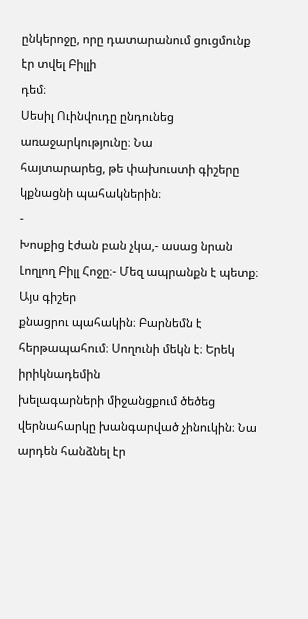ընկերոջը, որը դատարանում ցուցմունք էր տվել Բիլլի
դեմ։
Սեսիլ Ուինվուդը ընդունեց առաջարկությունը։ Նա
հայտարարեց, թե փախուստի գիշերը կքնացնի պահակներին։
-
Խոսքից էժան բան չկա,- ասաց նրան Լողլող Բիլլ Հոջը։- Մեզ ապրանքն է պետք։ Այս գիշեր
քնացրու պահակին։ Բարնեմն է հերթապահում։ Սողունի մեկն է։ Երեկ իրիկնադեմին
խելագարների միջանցքում ծեծեց վերնահարկը խանգարված չինուկին։ Նա արդեն հանձնել էր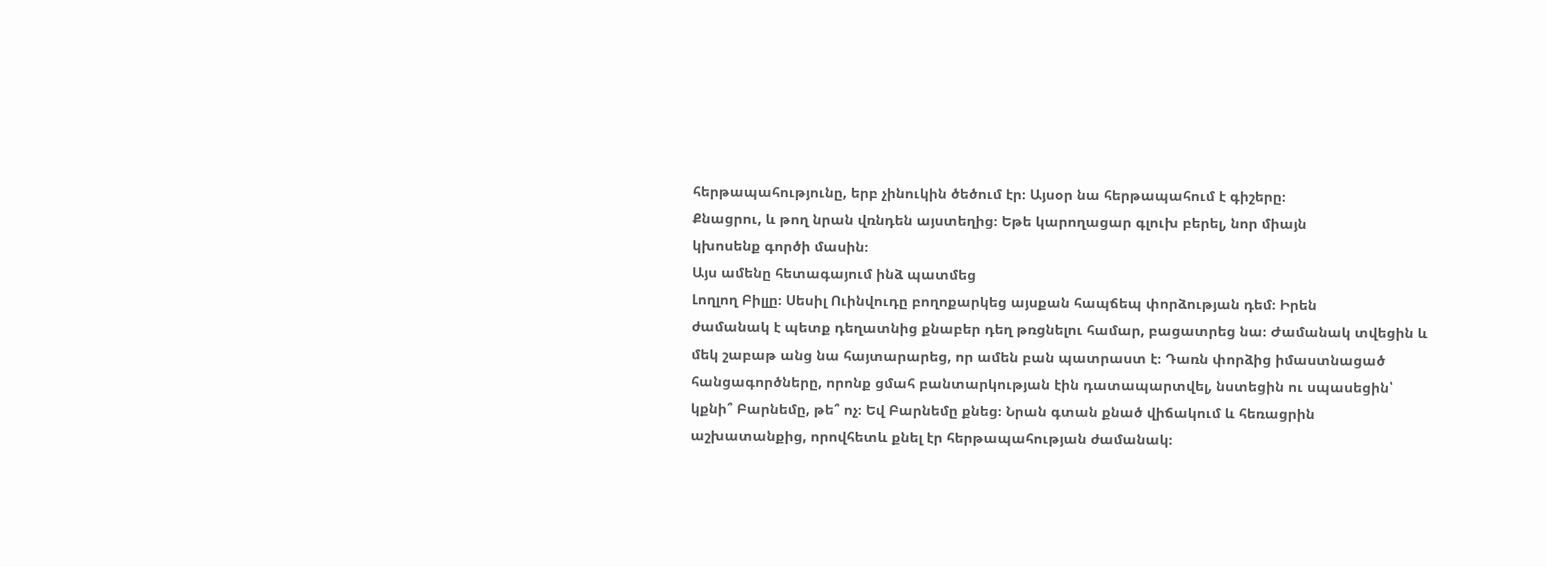հերթապահությունը, երբ չինուկին ծեծում էր։ Այսօր նա հերթապահում է գիշերը։
Քնացրու, և թող նրան վռնդեն այստեղից։ Եթե կարողացար գլուխ բերել, նոր միայն
կխոսենք գործի մասին։
Այս ամենը հետագայում ինձ պատմեց
Լողլող Բիլլը։ Սեսիլ Ուինվուդը բողոքարկեց այսքան հապճեպ փորձության դեմ։ Իրեն
ժամանակ է պետք դեղատնից քնաբեր դեղ թռցնելու համար, բացատրեց նա։ Ժամանակ տվեցին և
մեկ շաբաթ անց նա հայտարարեց, որ ամեն բան պատրաստ է։ Դառն փորձից իմաստնացած
հանցագործները, որոնք ցմահ բանտարկության էին դատապարտվել, նստեցին ու սպասեցին՝
կքնի՞ Բարնեմը, թե՞ ոչ։ Եվ Բարնեմը քնեց։ Նրան գտան քնած վիճակում և հեռացրին
աշխատանքից, որովհետև քնել էր հերթապահության ժամանակ։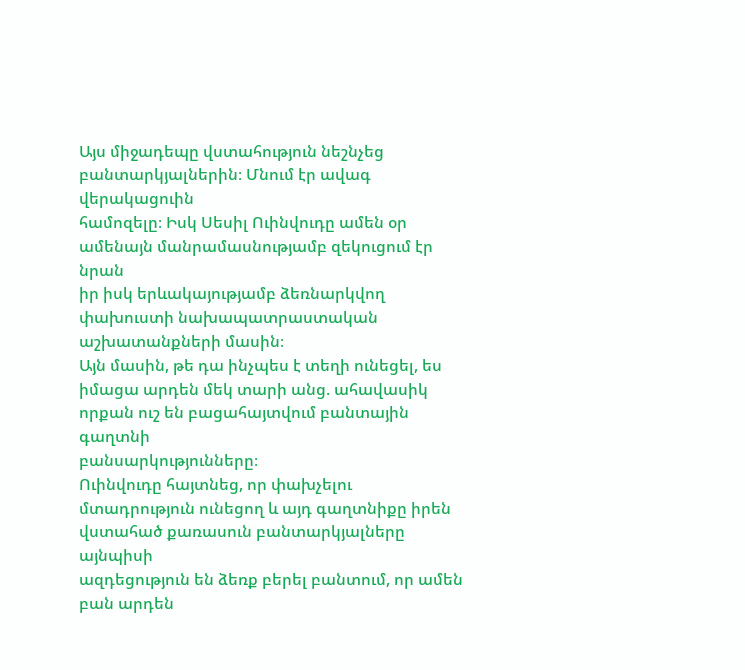Այս միջադեպը վստահություն նեշնչեց բանտարկյալներին։ Մնում էր ավագ վերակացուին
համոզելը։ Իսկ Սեսիլ Ուինվուդը ամեն օր ամենայն մանրամասնությամբ զեկուցում էր նրան
իր իսկ երևակայությամբ ձեռնարկվող փախուստի նախապատրաստական աշխատանքների մասին։
Այն մասին, թե դա ինչպես է տեղի ունեցել, ես իմացա արդեն մեկ տարի անց. ահավասիկ
որքան ուշ են բացահայտվում բանտային գաղտնի
բանսարկությունները։
Ուինվուդը հայտնեց, որ փախչելու
մտադրություն ունեցող և այդ գաղտնիքը իրեն վստահած քառասուն բանտարկյալները այնպիսի
ազդեցություն են ձեռք բերել բանտում, որ ամեն բան արդեն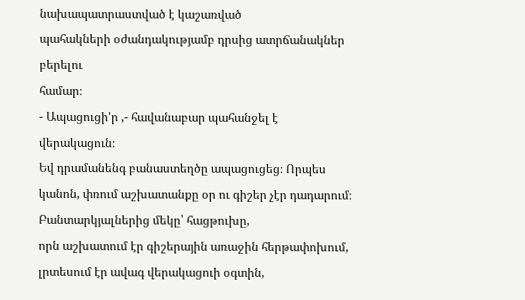նախապատրաստված է կաշառված
պահակների օժանդակությամբ դրսից ատրճանակներ բերելու
համար։
- Ապացուցի'ր ,- հավանաբար պահանջել է
վերակացուն։
Եվ դրամանենգ բանաստեղծը ապացուցեց։ Որպես
կանոն, փռում աշխատանքը օր ու գիշեր չէր դադարում։ Բանտարկյալներից մեկը՝ հացթուխը,
որն աշխատում էր գիշերային առաջին հերթափոխում, լրտեսում էր ավագ վերակացուի օգտին,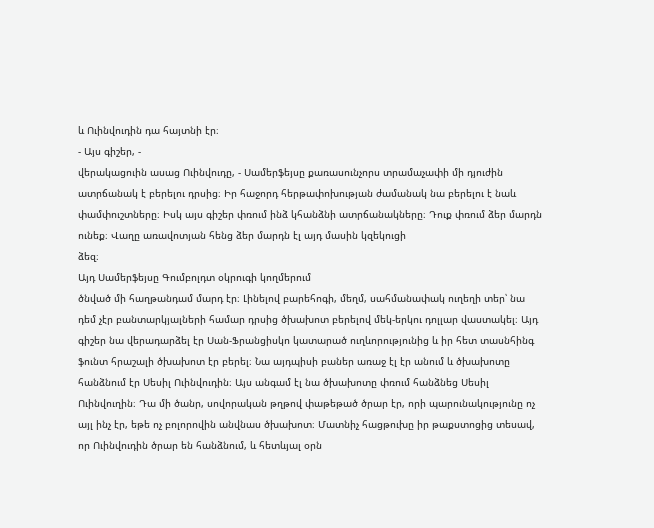և Ուինվուդին դա հայտնի էր։
- Այս գիշեր, -
վերակացուին ասաց Ուինվուդը, - Սամերֆեյսը քառասունչորս տրամաչափի մի դյուժին
ատրճանակ է բերելու դրսից։ Իր հաջորդ հերթափոխության ժամանակ նա բերելու է նաև
փամփուշտները։ Իսկ այս գիշեր փռում ինձ կհանձնի ատրճանակները։ Դուք փռում ձեր մարդն
ունեք։ Վաղը առավոտյան հենց ձեր մարդն էլ այդ մասին կզեկուցի
ձեզ։
Այդ Սամերֆեյսը Գումբոլդտ օկրուգի կողմերում
ծնված մի հաղթանդամ մարդ էր։ Լինելով բարեհոգի, մեղմ, սահմանափակ ուղեղի տեր՝ նա
դեմ չէր բանտարկյալների համար դրսից ծխախոտ բերելով մեկ-երկու դոլլար վաստակել։ Այդ
գիշեր նա վերադարձել էր Սան-Ֆրանցիսկո կատարած ուղևորությունից և իր հետ տասնհինգ
ֆունտ հրաշալի ծխախոտ էր բերել։ Նա այդպիսի բաներ առաջ էլ էր անում և ծխախոտը
հանձնում էր Սեսիլ Ուինվուդին։ Այս անգամ էլ նա ծխախոտը փռում հանձնեց Սեսիլ
Ուինվուղին։ Դա մի ծանր, սովորական թղթով փաթեթած ծրար էր, որի պարունակությունը ոչ
այլ ինչ էր, եթե ոչ բոլորովին անվնաս ծխախոտ։ Մատնիչ հացթուխը իր թաքստոցից տեսավ,
որ Ուինվուդին ծրար են հանձնում, և հետևյալ օրն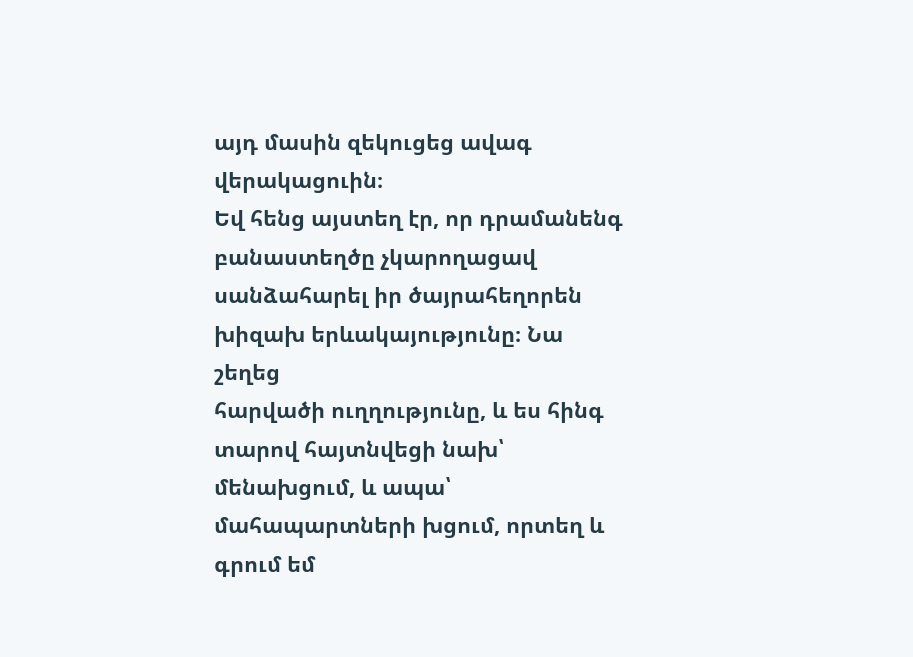այդ մասին զեկուցեց ավագ
վերակացուին։
Եվ հենց այստեղ էր, որ դրամանենգ
բանաստեղծը չկարողացավ սանձահարել իր ծայրահեղորեն խիզախ երևակայությունը։ Նա շեղեց
հարվածի ուղղությունը, և ես հինգ տարով հայտնվեցի նախ՝ մենախցում, և ապա՝
մահապարտների խցում, որտեղ և գրում եմ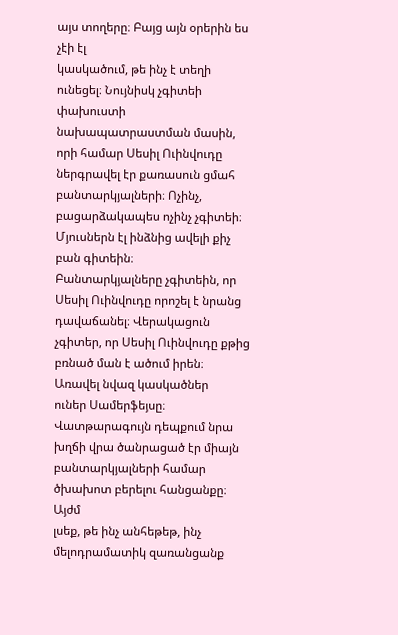այս տողերը։ Բայց այն օրերին ես չէի էլ
կասկածում, թե ինչ է տեղի ունեցել։ Նույնիսկ չգիտեի փախուստի նախապատրաստման մասին,
որի համար Սեսիլ Ուինվուդը ներգրավել էր քառասուն ցմահ բանտարկյալների։ Ոչինչ,
բացարձակապես ոչինչ չգիտեի։ Մյուսներն էլ ինձնից ավելի քիչ բան գիտեին։
Բանտարկյալները չգիտեին, որ Սեսիլ Ուինվուդը որոշել է նրանց դավաճանել։ Վերակացուն
չգիտեր, որ Սեսիլ Ուինվուդը քթից բռնած ման է ածում իրեն։ Առավել նվազ կասկածներ
ուներ Սամերֆեյսը։ Վատթարագույն դեպքում նրա խղճի վրա ծանրացած էր միայն
բանտարկյալների համար ծխախոտ բերելու հանցանքը։
Այժմ
լսեք, թե ինչ անհեթեթ, ինչ մելոդրամատիկ զառանցանք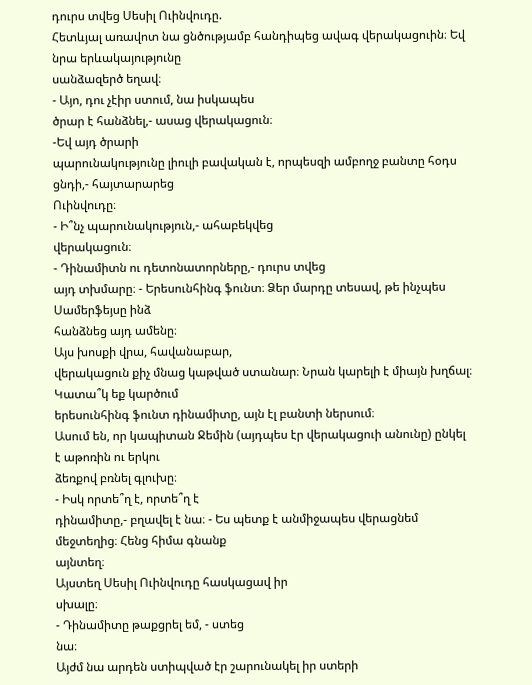դուրս տվեց Սեսիլ Ուինվուդը.
Հետևյալ առավոտ նա ցնծությամբ հանդիպեց ավագ վերակացուին։ Եվ նրա երևակայությունը
սանձազերծ եղավ։
- Այո, դու չէիր ստում, նա իսկապես
ծրար է հանձնել,- ասաց վերակացուն։
-Եվ այդ ծրարի
պարունակությունը լիուլի բավական է, որպեսզի ամբողջ բանտը հօդս ցնդի,- հայտարարեց
Ուինվուդը։
- Ի՞նչ պարունակություն,- ահաբեկվեց
վերակացուն։
- Դինամիտն ու դետոնատորները,- դուրս տվեց
այդ տխմարը։ - Երեսունհինգ ֆունտ։ Ձեր մարդը տեսավ, թե ինչպես Սամերֆեյսը ինձ
հանձնեց այդ ամենը։
Այս խոսքի վրա, հավանաբար,
վերակացուն քիչ մնաց կաթված ստանար։ Նրան կարելի է միայն խղճալ։ Կատա՞կ եք կարծում
երեսունհինգ ֆունտ դինամիտը, այն էլ բանտի ներսում։
Ասում են, որ կապիտան Ջեմին (այդպես էր վերակացուի անունը) ընկել է աթոռին ու երկու
ձեռքով բռնել գլուխը։
- Իսկ որտե՞ղ է, որտե՞ղ է
դինամիտը,- բղավել է նա։ - Ես պետք է անմիջապես վերացնեմ մեջտեղից։ Հենց հիմա գնանք
այնտեղ։
Այստեղ Սեսիլ Ուինվուդը հասկացավ իր
սխալը։
- Դինամիտը թաքցրել եմ, - ստեց
նա։
Այժմ նա արդեն ստիպված էր շարունակել իր ստերի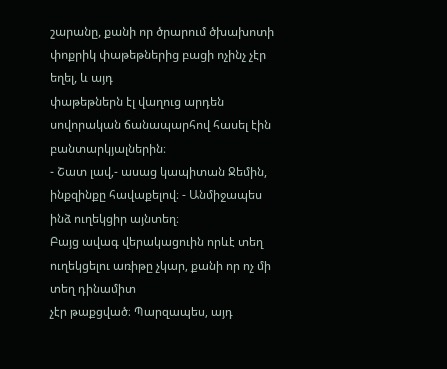շարանը, քանի որ ծրարում ծխախոտի փոքրիկ փաթեթներից բացի ոչինչ չէր եղել, և այդ
փաթեթներն էլ վաղուց արդեն սովորական ճանապարհով հասել էին
բանտարկյալներին։
- Շատ լավ,- ասաց կապիտան Ջեմին,
ինքզինքը հավաքելով։ - Անմիջապես ինձ ուղեկցիր այնտեղ։
Բայց ավագ վերակացուին որևէ տեղ ուղեկցելու առիթը չկար, քանի որ ոչ մի տեղ դինամիտ
չէր թաքցված։ Պարզապես, այդ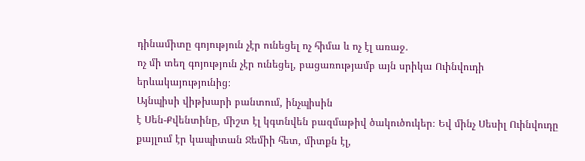դինամիտը գոյություն չէր ունեցել ոչ հիմա և ոչ էլ առաջ.
ոչ մի տեղ գոյություն չէր ունեցել, բացառությամբ այն սրիկա Ուինվուդի
երևակայությունից։
Այնպիսի վիթխարի բանտում, ինչպիսին
է Սեն-Քվենտինը, միշտ էլ կգտնվեն բազմաթիվ ծակուծուկեր։ Եվ մինչ Սեսիլ Ուինվուդը
քայլում էր կապիտան Ջեմիի հետ, միտքն էլ,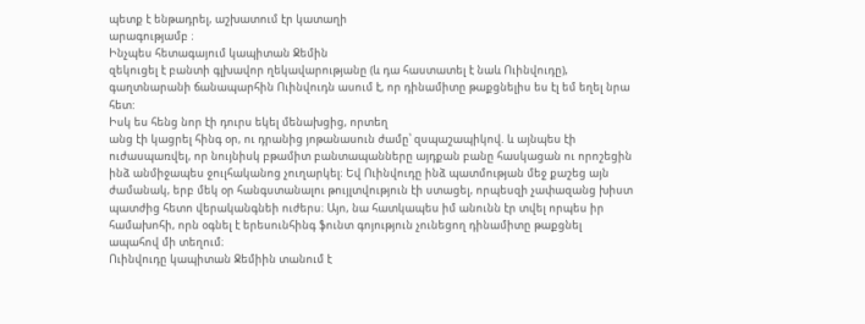պետք է ենթադրել, աշխատում էր կատաղի
արագությամբ ։
Ինչպես հետագայում կապիտան Ջեմին
զեկուցել է բանտի գլխավոր ղեկավարությանը (և դա հաստատել է նաև Ուինվուդը),
գաղտնարանի ճանապարհին Ուինվուդն ասում է, որ դինամիտը թաքցնելիս ես էլ եմ եղել նրա
հետ:
Իսկ ես հենց նոր էի դուրս եկել մենախցից, որտեղ
անց էի կացրել հինգ օր, ու դրանից յոթանասուն ժամը՝ զսպաշապիկով. և այնպես էի
ուժասպառվել, որ նույնիսկ բթամիտ բանտապանները այդքան բանը հասկացան ու որոշեցին
ինձ անմիջապես ջուլհականոց չուղարկել։ Եվ Ուինվուդը ինձ պատմության մեջ քաշեց այն
ժամանակ, երբ մեկ օր հանգստանալու թույլտվություն էի ստացել, որպեսզի չափազանց խիստ
պատժից հետո վերականգնեի ուժերս։ Այո, նա հատկապես իմ անունն էր տվել որպես իր
համախոհի, որն օգնել է երեսունհինգ ֆունտ գոյություն չունեցող դինամիտը թաքցնել
ապահով մի տեղում։
Ուինվուդը կապիտան Ջեմիին տանում է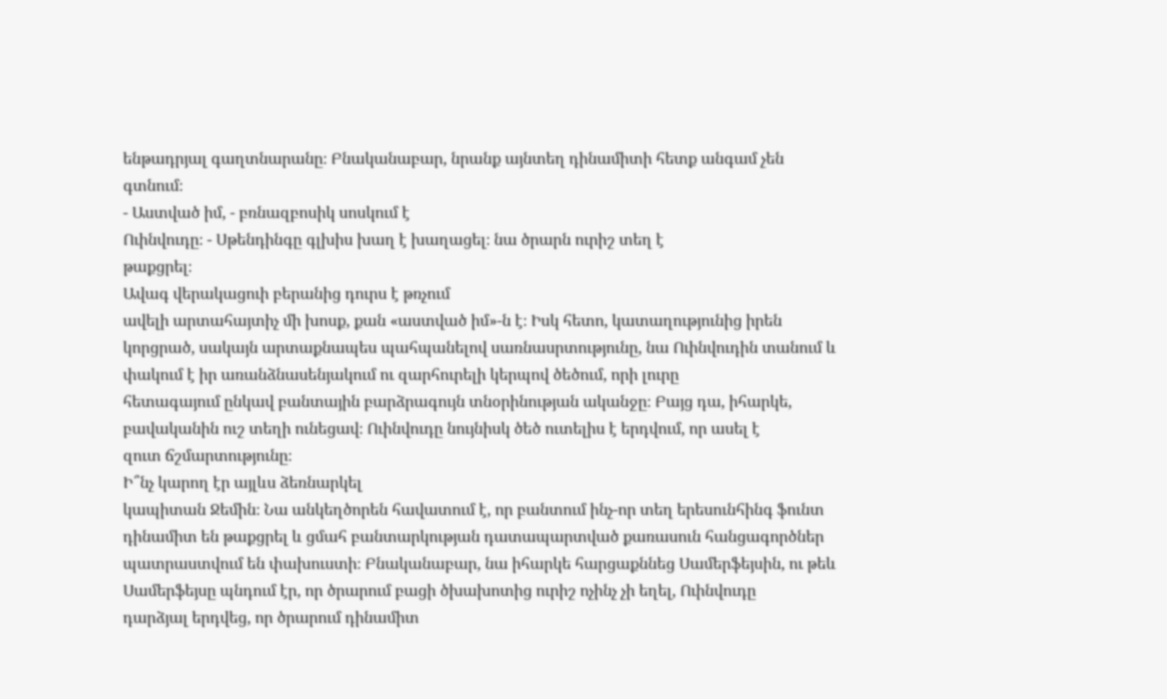ենթադրյալ գաղտնարանը։ Բնականաբար, նրանք այնտեղ դինամիտի հետք անգամ չեն
գտնում։
- Աստված իմ, - բռնազբոսիկ սոսկում է
Ուինվուդը։ - Սթենդինգը գլխիս խաղ է խաղացել։ նա ծրարն ուրիշ տեղ է
թաքցրել։
Ավագ վերակացուի բերանից դուրս է թռչում
ավելի արտահայտիչ մի խոսք, քան «աստված իմ»-ն է։ Իսկ հետո, կատաղությունից իրեն
կորցրած, սակայն արտաքնապես պահպանելով սառնասրտությունը, նա Ուինվուդին տանում և
փակում է իր առանձնասենյակում ու զարհուրելի կերպով ծեծում, որի լուրը
հետագայում ընկավ բանտային բարձրագույն տնօրինության ականջը։ Բայց դա, իհարկե,
բավականին ուշ տեղի ունեցավ։ Ուինվուդը նույնիսկ ծեծ ուտելիս է երդվում, որ ասել է
զուտ ճշմարտությունը։
Ի՞նչ կարող էր այլևս ձեռնարկել
կապիտան Ջեմին։ Նա անկեղծորեն հավատում է, որ բանտում ինչ-որ տեղ երեսունհինգ ֆունտ
դինամիտ են թաքցրել և ցմահ բանտարկության դատապարտված քառասուն հանցագործներ
պատրաստվում են փախուստի։ Բնականաբար, նա իհարկե հարցաքննեց Սամերֆեյսին, ու թեև
Սամերֆեյսը պնդում էր, որ ծրարում բացի ծխախոտից ուրիշ ոչինչ չի եղել, Ուինվուդը
դարձյալ երդվեց, որ ծրարում դինամիտ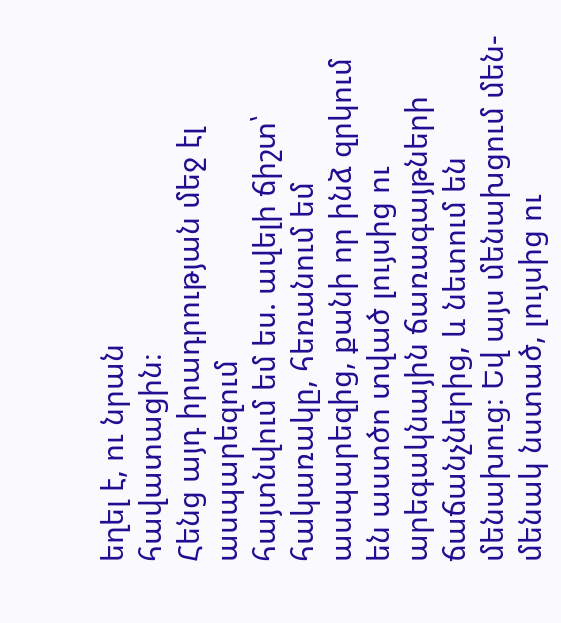եղել է, ու նրան
հավատացին։
Հենց այդ իրադրության մեջ էլ ասպարեզում
հայտնվում եմ ես. ավելի ճիշտ՝ հակառակը, հեռանում եմ ասպարեզից, քանի որ ինձ զրկում
են աստծո տված լույսից ու արեգակնային ճառագայթների ճաճանչներից, և նետում են
մենախուց։ Եվ այս մենախցում մեն-մենակ նստած, լույսից ու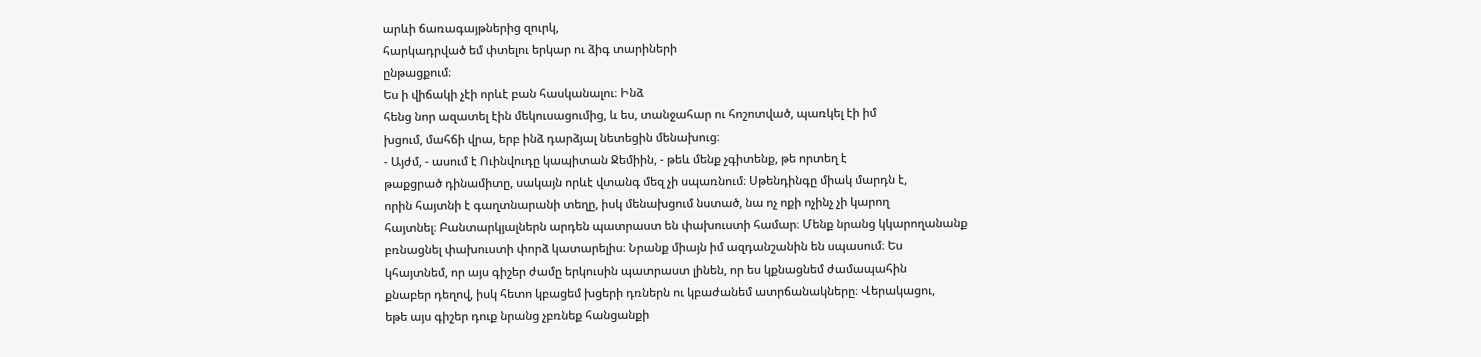արևի ճառագայթներից զուրկ,
հարկադրված եմ փտելու երկար ու ձիգ տարիների
ընթացքում։
Ես ի վիճակի չէի որևէ բան հասկանալու։ Ինձ
հենց նոր ազատել էին մեկուսացումից, և ես, տանջահար ու հոշոտված, պառկել էի իմ
խցում, մահճի վրա, երբ ինձ դարձյալ նետեցին մենախուց։
- Այժմ, - ասում է Ուինվուդը կապիտան Ջեմիին, - թեև մենք չգիտենք, թե որտեղ է
թաքցրած դինամիտը, սակայն որևէ վտանգ մեզ չի սպառնում։ Սթենդինգը միակ մարդն է,
որին հայտնի է գաղտնարանի տեղը, իսկ մենախցում նստած, նա ոչ ոքի ոչինչ չի կարող
հայտնել։ Բանտարկյալներն արդեն պատրաստ են փախուստի համար։ Մենք նրանց կկարողանանք
բռնացնել փախուստի փորձ կատարելիս։ Նրանք միայն իմ ազդանշանին են սպասում։ Ես
կհայտնեմ, որ այս գիշեր ժամը երկուսին պատրաստ լինեն, որ ես կքնացնեմ ժամապահին
քնաբեր դեղով, իսկ հետո կբացեմ խցերի դռներն ու կբաժանեմ ատրճանակները։ Վերակացու,
եթե այս գիշեր դուք նրանց չբռնեք հանցանքի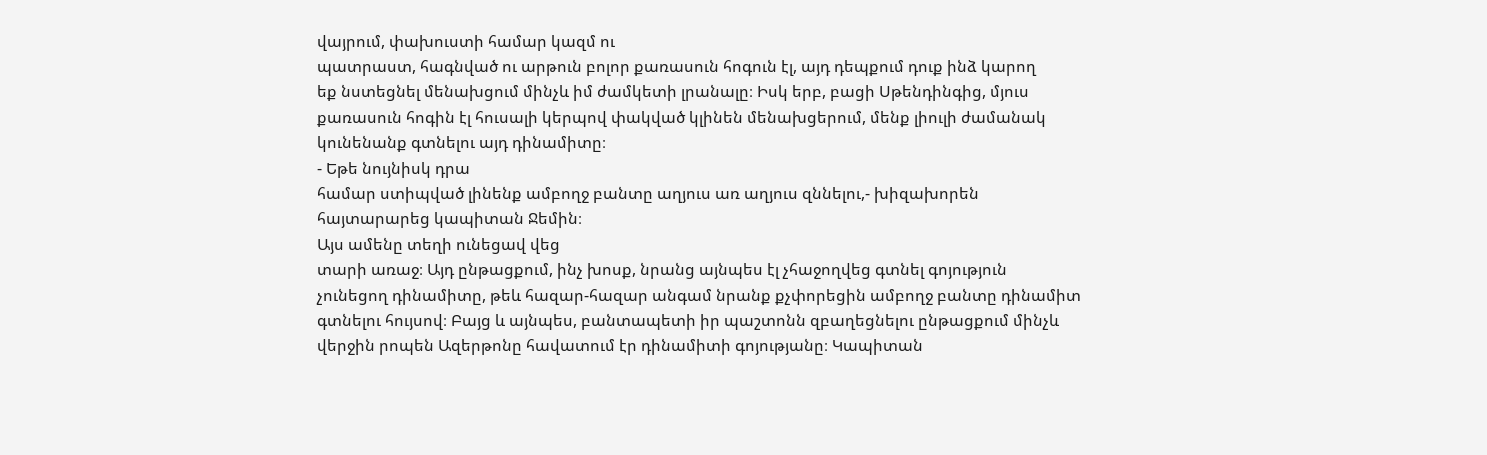վայրում, փախուստի համար կազմ ու
պատրաստ, հագնված ու արթուն բոլոր քառասուն հոգուն էլ, այդ դեպքում դուք ինձ կարող
եք նստեցնել մենախցում մինչև իմ ժամկետի լրանալը։ Իսկ երբ, բացի Սթենդինգից, մյուս
քառասուն հոգին էլ հուսալի կերպով փակված կլինեն մենախցերում, մենք լիուլի ժամանակ
կունենանք գտնելու այդ դինամիտը։
- Եթե նույնիսկ դրա
համար ստիպված լինենք ամբողջ բանտը աղյուս առ աղյուս զննելու,- խիզախորեն
հայտարարեց կապիտան Ջեմին։
Այս ամենը տեղի ունեցավ վեց
տարի առաջ։ Այդ ընթացքում, ինչ խոսք, նրանց այնպես էլ չհաջողվեց գտնել գոյություն
չունեցող դինամիտը, թեև հազար-հազար անգամ նրանք քչփորեցին ամբողջ բանտը դինամիտ
գտնելու հույսով։ Բայց և այնպես, բանտապետի իր պաշտոնն զբաղեցնելու ընթացքում մինչև
վերջին րոպեն Ազերթոնը հավատում էր դինամիտի գոյությանը։ Կապիտան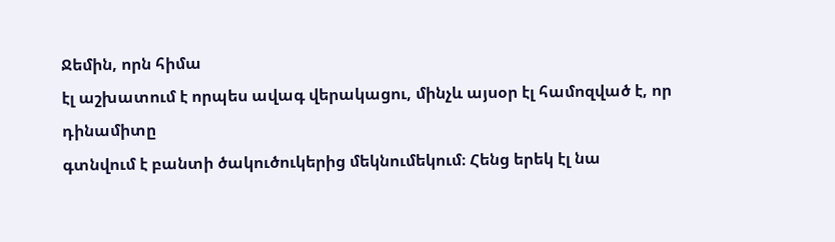Ջեմին, որն հիմա
էլ աշխատում է որպես ավագ վերակացու, մինչև այսօր էլ համոզված է, որ դինամիտը
գտնվում է բանտի ծակուծուկերից մեկնումեկում։ Հենց երեկ էլ նա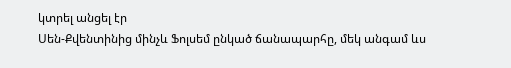կտրել անցել էր
Սեն-Քվենտինից մինչև Ֆոլսեմ ընկած ճանապարհը, մեկ անգամ ևս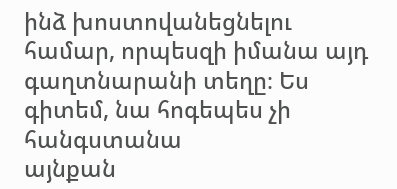ինձ խոստովանեցնելու
համար, որպեսզի իմանա այդ գաղտնարանի տեղը։ Ես գիտեմ, նա հոգեպես չի հանգստանա
այնքան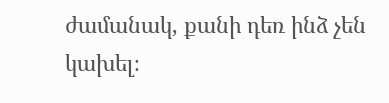ժամանակ, քանի դեռ ինձ չեն կախել։